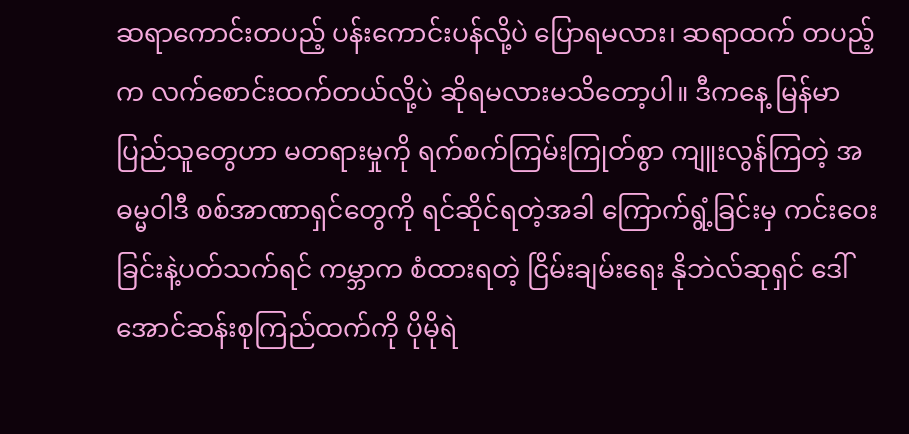ဆရာကောင်းတပည့် ပန်းကောင်းပန်လို့ပဲ ပြောရမလား၊ ဆရာထက် တပည့်က လက်စောင်းထက်တယ်လို့ပဲ ဆိုရမလားမသိတော့ပါ။ ဒီကနေ့ မြန်မာပြည်သူတွေဟာ မတရားမှုကို ရက်စက်ကြမ်းကြုတ်စွာ ကျူးလွန်ကြတဲ့ အဓမ္မဝါဒီ စစ်အာဏာရှင်တွေကို ရင်ဆိုင်ရတဲ့အခါ ကြောက်ရွံ့ခြင်းမှ ကင်းဝေးခြင်းနဲ့ပတ်သက်ရင် ကမ္ဘာက စံထားရတဲ့ ငြိမ်းချမ်းရေး နိုဘဲလ်ဆုရှင် ဒေါ်အောင်ဆန်းစုကြည်ထက်ကို ပိုမိုရဲ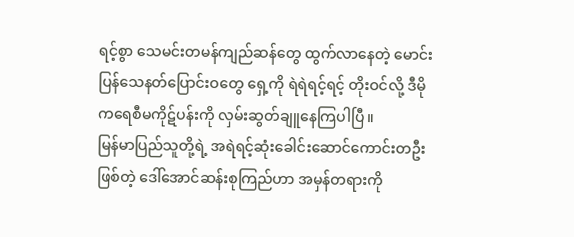ရင့်စွာ သေမင်းတမန်ကျည်ဆန်တွေ ထွက်လာနေတဲ့ မောင်းပြန်သေနတ်ပြောင်းဝတွေ ရှေ့ကို ရဲရဲရင့်ရင့် တိုးဝင်လို့ ဒီမိုကရေစီမကိုဋ်ပန်းကို လှမ်းဆွတ်ချူနေကြပါပြီ။
မြန်မာပြည်သူတို့ရဲ့ အရဲရင့်ဆုံးခေါင်းဆောင်ကောင်းတဦးဖြစ်တဲ့ ဒေါ်အောင်ဆန်းစုကြည်ဟာ အမှန်တရားကို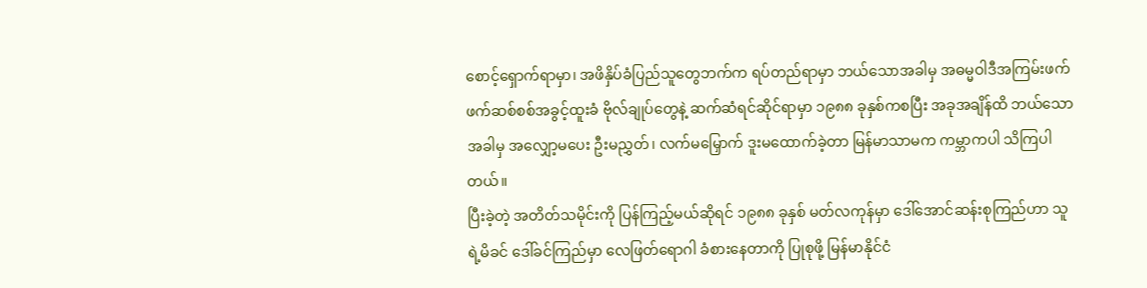စောင့်ရှောက်ရာမှာ၊ အဖိနှိပ်ခံပြည်သူတွေဘက်က ရပ်တည်ရာမှာ ဘယ်သောအခါမှ အဓမ္မဝါဒီအကြမ်းဖက် ဖက်ဆစ်စစ်အခွင့်ထူးခံ ဗိုလ်ချုပ်တွေနဲ့ ဆက်ဆံရင်ဆိုင်ရာမှာ ၁၉၈၈ ခုနှစ်ကစပြီး အခုအချိန်ထိ ဘယ်သောအခါမှ အလျှော့မပေး ဦးမညွှတ်၊ လက်မမြှောက် ဒူးမထောက်ခဲ့တာ မြန်မာသာမက ကမ္ဘာကပါ သိကြပါတယ်။
ပြီးခဲ့တဲ့ အတိတ်သမိုင်းကို ပြန်ကြည့်မယ်ဆိုရင် ၁၉၈၈ ခုနှစ် မတ်လကုန်မှာ ဒေါ်အောင်ဆန်းစုကြည်ဟာ သူရဲ့မိခင် ဒေါ်ခင်ကြည်မှာ လေဖြတ်ရောဂါ ခံစားနေတာကို ပြုစုဖို့ မြန်မာနိုင်ငံ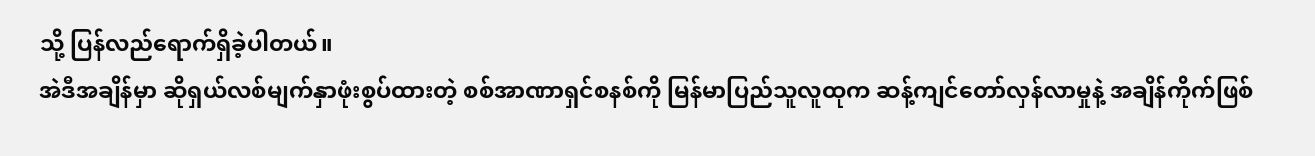သို့ ပြန်လည်ရောက်ရှိခဲ့ပါတယ်။
အဲဒီအချိန်မှာ ဆိုရှယ်လစ်မျက်နှာဖုံးစွပ်ထားတဲ့ စစ်အာဏာရှင်စနစ်ကို မြန်မာပြည်သူလူထုက ဆန့်ကျင်တော်လှန်လာမှုနဲ့ အချိန်ကိုက်ဖြစ်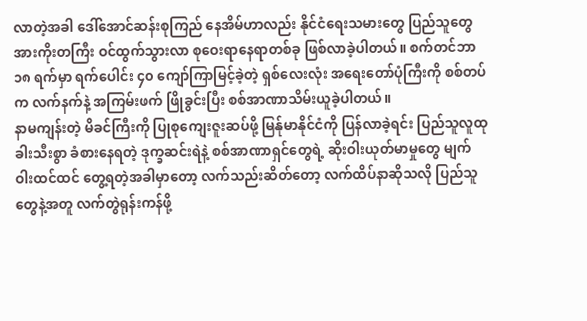လာတဲ့အခါ ဒေါ်အောင်ဆန်းစုကြည် နေအိမ်ဟာလည်း နိုင်ငံရေးသမားတွေ ပြည်သူတွေ အားကိုးတကြီး ဝင်ထွက်သွားလာ စုဝေးရာနေရာတစ်ခု ဖြစ်လာခဲ့ပါတယ်။ စက်တင်ဘာ ၁၈ ရက်မှာ ရက်ပေါင်း ၄၀ ကျော်ကြာမြင့်ခဲ့တဲ့ ရှစ်လေးလုံး အရေးတော်ပုံကြီးကို စစ်တပ်က လက်နက်နဲ့ အကြမ်းဖက် ဖြိုခွင်းပြီး စစ်အာဏာသိမ်းယူခဲ့ပါတယ်။
နာမကျန်းတဲ့ မိခင်ကြီးကို ပြုစုကျေးဇူးဆပ်ဖို့ မြန်ုမာနိုင်ငံကို ပြန်လာခဲ့ရင်း ပြည်သူလူထု ခါးသီးစွာ ခံစားနေရတဲ့ ဒုက္ခဆင်းရဲနဲ့ စစ်အာဏာရှင်တွေရဲ့ ဆိုးဝါးယုတ်မာမှုတွေ မျက်ဝါးထင်ထင် တွေ့ရတဲ့အခါမှာတော့ လက်သည်းဆိတ်တော့ လက်ထိပ်နာဆိုသလို ပြည်သူတွေနဲ့အတူ လက်တွဲရုန်းကန်ဖို့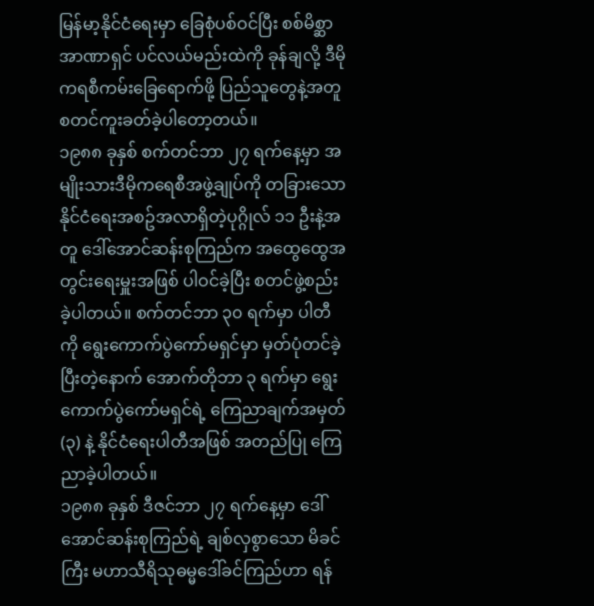မြန်မာ့နိုင်ငံရေးမှာ ခြေစုံပစ်ဝင်ပြီး စစ်မိစ္ဆာအာဏာရှင် ပင်လယ်မည်းထဲကို ခုန်ချလို့ ဒီမိုကရစီကမ်းခြေရောက်ဖို့ ပြည်သူတွေနဲ့အတူ စတင်ကူးခတ်ခဲ့ပါတော့တယ်။
၁၉၈၈ ခုနှစ် စက်တင်ဘာ ၂၇ ရက်နေ့မှာ အမျိုးသားဒီမိုကရေစီအဖွဲ့ချုပ်ကို တခြားသော နိုင်ငံရေးအစဥ်အလာရှိတဲ့ပုဂ္ဂိုလ် ၁၁ ဦးနဲ့အတူ ဒေါ်အောင်ဆန်းစုကြည်က အထွေထွေအတွင်းရေးမှူးအဖြစ် ပါဝင်ခဲ့ပြီး စတင်ဖွဲ့စည်းခဲ့ပါတယ်။ စက်တင်ဘာ ၃၀ ရက်မှာ ပါတီကို ရွေးကောက်ပွဲကော်မရှင်မှာ မှတ်ပုံတင်ခဲ့ပြီးတဲ့နောက် အောက်တိုဘာ ၃ ရက်မှာ ရွေးကောက်ပွဲကော်မရှင်ရဲ့ ကြေညာချက်အမှတ် (၃) နဲ့ နိုင်ငံရေးပါတီအဖြစ် အတည်ပြု ကြေညာခဲ့ပါတယ်။
၁၉၈၈ ခုနှစ် ဒီဇင်ဘာ ၂၇ ရက်နေ့မှာ ဒေါ်အောင်ဆန်းစုကြည်ရဲ့ ချစ်လှစွာသော မိခင်ကြီး မဟာသီရိသုဓမ္မဒေါ်ခင်ကြည်ဟာ ရန်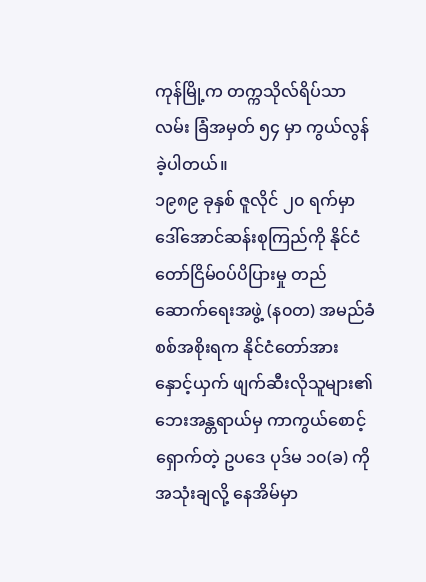ကုန်မြို့က တက္ကသိုလ်ရိပ်သာလမ်း ခြံအမှတ် ၅၄ မှာ ကွယ်လွန်ခဲ့ပါတယ်။
၁၉၈၉ ခုနှစ် ဇူလိုင် ၂၀ ရက်မှာ ဒေါ်အောင်ဆန်းစုကြည်ကို နိုင်ငံတော်ငြိမ်ဝပ်ပိပြားမှု တည်ဆောက်ရေးအဖွဲ့ (န၀တ) အမည်ခံစစ်အစိုးရက နိုင်ငံတော်အား နှောင့်ယှက် ဖျက်ဆီးလိုသူများ၏ ဘေးအန္တရာယ်မှ ကာကွယ်စောင့်ရှောက်တဲ့ ဥပဒေ ပုဒ်မ ၁၀(ခ) ကို အသုံးချလို့ နေအိမ်မှာ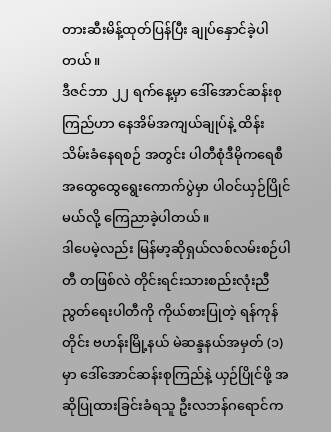တားဆီးမိန့်ထုတ်ပြန်ပြီး ချုပ်နှောင်ခဲ့ပါတယ်။
ဒီဇင်ဘာ ၂၂ ရက်နေ့မှာ ဒေါ်အောင်ဆန်းစုကြည်ဟာ နေအိမ်အကျယ်ချုပ်နဲ့ ထိန်းသိမ်းခံနေရစဉ် အတွင်း ပါတီစုံဒီမိုကရေစီ အထွေထွေရွေးကောက်ပွဲမှာ ပါဝင်ယှဉ်ပြိုင်မယ်လို့ ကြေညာခဲ့ပါတယ်။
ဒါပေမဲ့လည်း မြန်မာ့ဆိုရှယ်လစ်လမ်းစဉ်ပါတီ တဖြစ်လဲ တိုင်းရင်းသားစည်းလုံးညီညွတ်ရေးပါတီကို ကိုယ်စားပြုတဲ့ ရန်ကုန်တိုင်း ဗဟန်းမြို့နယ် မဲဆန္ဒနယ်အမှတ် (၁) မှာ ဒေါ်အောင်ဆန်းစုကြည်နဲ့ ယှဉ်ပြိုင်ဖို့ အဆိုပြုထားခြင်းခံရသူ ဦးလဘန်ဂရောင်က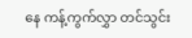နေ ကန့်ကွက်လွှာ တင်သွင်း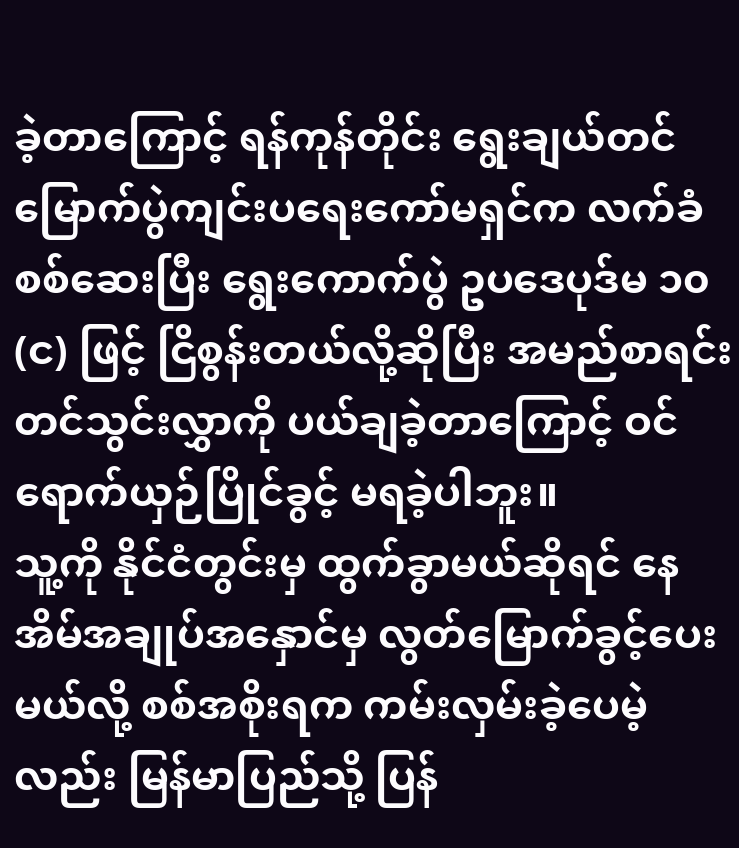ခဲ့တာကြောင့် ရန်ကုန်တိုင်း ရွေးချယ်တင်မြောက်ပွဲကျင်းပရေးကော်မရှင်က လက်ခံစစ်ဆေးပြီး ရွေးကောက်ပွဲ ဥပဒေပုဒ်မ ၁၀(င) ဖြင့် ငြိစွန်းတယ်လို့ဆိုပြီး အမည်စာရင်း တင်သွင်းလွှာကို ပယ်ချခဲ့တာကြောင့် ဝင်ရောက်ယှဉ်ပြိုင်ခွင့် မရခဲ့ပါဘူး။
သူ့ကို နိုင်ငံတွင်းမှ ထွက်ခွာမယ်ဆိုရင် နေအိမ်အချုပ်အနှောင်မှ လွတ်မြောက်ခွင့်ပေးမယ်လို့ စစ်အစိုးရက ကမ်းလှမ်းခဲ့ပေမဲ့လည်း မြန်မာပြည်သို့ ပြန်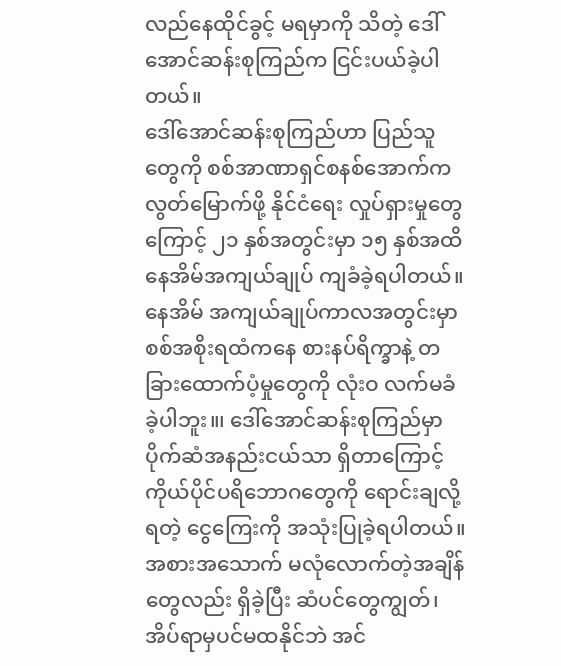လည်နေထိုင်ခွင့် မရမှာကို သိတဲ့ ဒေါ်အောင်ဆန်းစုကြည်က ငြင်းပယ်ခဲ့ပါတယ်။
ဒေါ်အောင်ဆန်းစုကြည်ဟာ ပြည်သူတွေကို စစ်အာဏာရှင်စနစ်အောက်က လွတ်မြောက်ဖို့ နိုင်ငံရေး လှုပ်ရှားမှုတွေ ကြောင့် ၂၁ နှစ်အတွင်းမှာ ၁၅ နှစ်အထိ နေအိမ်အကျယ်ချုပ် ကျခံခဲ့ရပါတယ်။
နေအိမ် အကျယ်ချုပ်ကာလအတွင်းမှာ စစ်အစိုးရထံကနေ စားနပ်ရိက္ခာနဲ့ တခြားထောက်ပံ့မှုတွေကို လုံးဝ လက်မခံခဲ့ပါဘူး။၊ ဒေါ်အောင်ဆန်းစုကြည်မှာ ပိုက်ဆံအနည်းငယ်သာ ရှိတာကြောင့် ကိုယ်ပိုင်ပရိဘောဂတွေကို ရောင်းချလို့ရတဲ့ ငွေကြေးကို အသုံးပြုခဲ့ရပါတယ်။ အစားအသောက် မလုံလောက်တဲ့အချိန်တွေလည်း ရှိခဲ့ပြီး ဆံပင်တွေကျွတ်၊ အိပ်ရာမှပင်မထနိုင်ဘဲ အင်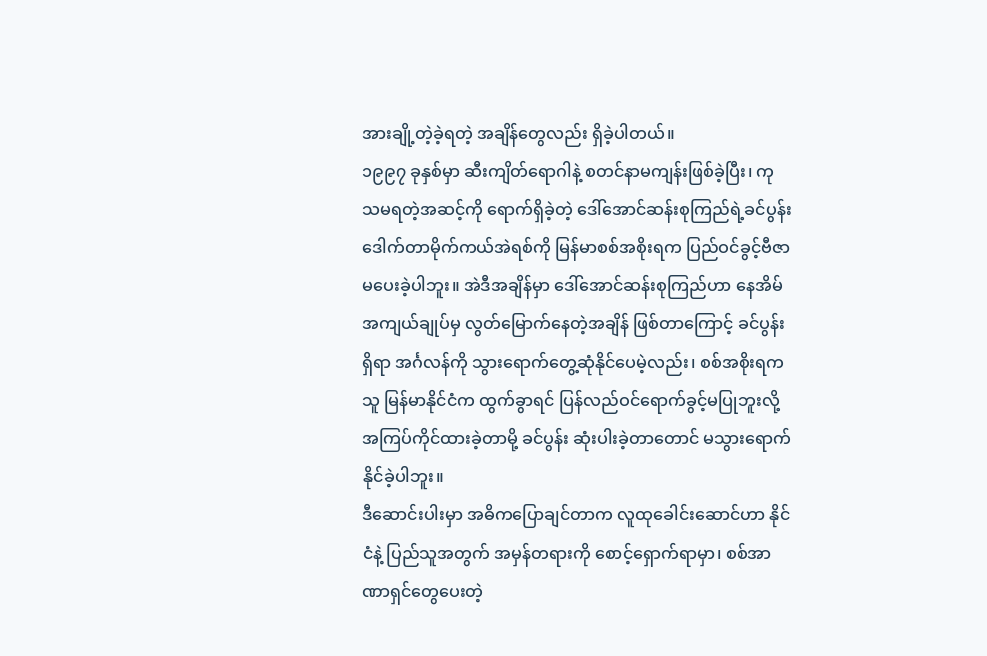အားချို့တဲ့ခဲ့ရတဲ့ အချိန်တွေလည်း ရှိခဲ့ပါတယ်။
၁၉၉၇ ခုနှစ်မှာ ဆီးကျိတ်ရောဂါနဲ့ စတင်နာမကျန်းဖြစ်ခဲ့ပြီး၊ ကုသမရတဲ့အဆင့်ကို ရောက်ရှိခဲ့တဲ့ ဒေါ်အောင်ဆန်းစုကြည်ရဲ့ခင်ပွန်း ဒေါက်တာမိုက်ကယ်အဲရစ်ကို မြန်မာစစ်အစိုးရက ပြည်ဝင်ခွင့်ဗီဇာ မပေးခဲ့ပါဘူး။ အဲဒီအချိန်မှာ ဒေါ်အောင်ဆန်းစုကြည်ဟာ နေအိမ်အကျယ်ချုပ်မှ လွတ်မြောက်နေတဲ့အချိန် ဖြစ်တာကြောင့် ခင်ပွန်းရှိရာ အင်္ဂလန်ကို သွားရောက်တွေ့ဆုံနိုင်ပေမဲ့လည်း၊ စစ်အစိုးရက သူ မြန်မာနိုင်ငံက ထွက်ခွာရင် ပြန်လည်ဝင်ရောက်ခွင့်မပြုဘူးလို့ အကြပ်ကိုင်ထားခဲ့တာမို့ ခင်ပွန်း ဆုံးပါးခဲ့တာတောင် မသွားရောက်နိုင်ခဲ့ပါဘူး။
ဒီဆောင်းပါးမှာ အဓိကပြောချင်တာက လူထုခေါင်းဆောင်ဟာ နိုင်ငံနဲ့ ပြည်သူအတွက် အမှန်တရားကို စောင့်ရှောက်ရာမှာ၊ စစ်အာဏာရှင်တွေပေးတဲ့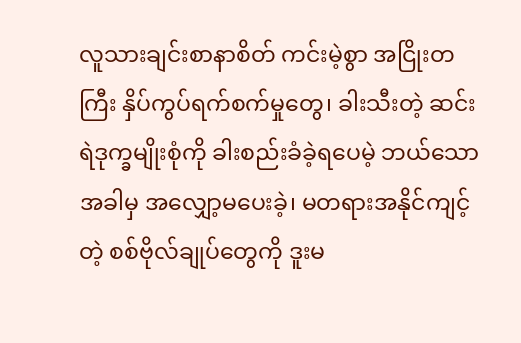လူသားချင်းစာနာစိတ် ကင်းမဲ့စွာ အငြိုးတကြီး နှိပ်ကွပ်ရက်စက်မှုတွေ၊ ခါးသီးတဲ့ ဆင်းရဲဒုက္ခမျိုးစုံကို ခါးစည်းခံခဲ့ရပေမဲ့ ဘယ်သောအခါမှ အလျှော့မပေးခဲ့၊ မတရားအနိုင်ကျင့်တဲ့ စစ်ဗိုလ်ချုပ်တွေကို ဒူးမ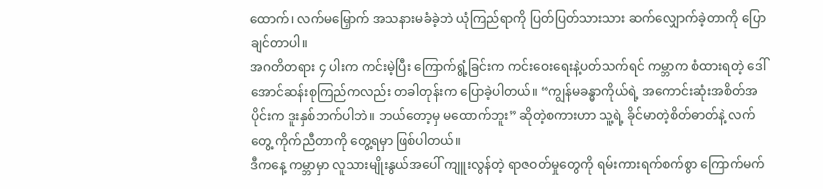ထောက်၊ လက်မမြှောက် အသနားမခံခဲ့ဘဲ ယုံကြည်ရာကို ပြတ်ပြတ်သားသား ဆက်လျှောက်ခဲ့တာကို ပြောချင်တာပါ။
အဂတိတရား ၄ ပါးက ကင်းမဲ့ပြီး ကြောက်ရွံ့ခြင်းက ကင်းဝေးရေးနဲ့ပတ်သက်ရင် ကမ္ဘာက စံထားရတဲ့ ဒေါ်အောင်ဆန်းစုကြည်ကလည်း တခါတုန်းက ပြောခဲ့ပါတယ်။ “ကျွန်မခန္ဓာကိုယ်ရဲ့ အကောင်းဆုံးအစိတ်အပိုင်းက ဒူးနှစ်ဘက်ပါဘဲ။ ဘယ်တော့မှ မထောက်ဘူး” ဆိုတဲ့စကားဟာ သူ့ရဲ့ ခိုင်မာတဲ့စိတ်ဓာတ်နဲ့ လက်တွေ့ ကိုက်ညီတာကို တွေ့ရမှာ ဖြစ်ပါတယ်။
ဒီကနေ့ ကမ္ဘာမှာ လူသားမျိုးနွယ်အပေါ် ကျူးလွန်တဲ့ ရာဇဝတ်မှုတွေကို ရမ်းကားရက်စက်စွာ ကြောက်မက်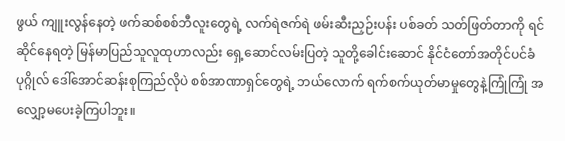ဖွယ် ကျူးလွန်နေတဲ့ ဖက်ဆစ်စစ်ဘီလူးတွေရဲ့ လက်ရဲဇက်ရဲ ဖမ်းဆီးညှဉ်းပန်း ပစ်ခတ် သတ်ဖြတ်တာကို ရင်ဆိုင်နေရတဲ့ မြန်မာပြည်သူလူထုဟာလည်း ရှေ့ဆောင်လမ်းပြတဲ့ သူတို့ခေါင်းဆောင် နိုင်ငံတော်အတိုင်ပင်ခံပုဂ္ဂိုလ် ဒေါ်အောင်ဆန်းစုကြည်လိုပဲ စစ်အာဏာရှင်တွေရဲ့ ဘယ်လောက် ရက်စက်ယုတ်မာမှုတွေနဲ့ကြုံကြုံ အလျှော့မပေးခဲ့ကြပါဘူး။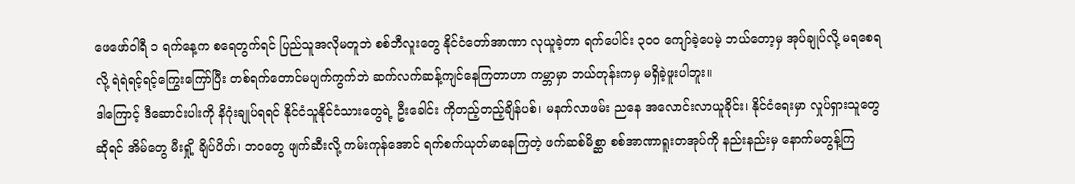ဖေဖော်ဝါရီ ၁ ရက်နေ့က စရေတွက်ရင် ပြည်သူအလိုမတူဘဲ စစ်ဘီလူးတွေ နိုင်ငံတော်အာဏာ လုယူခဲ့တာ ရက်ပေါင်း ၃၀၀ ကျော်ခဲ့ပေမဲ့ ဘယ်တော့မှ အုပ်ချုပ်လို့ မရစေရလို့ ရဲရဲရင့်ရင့်ကြွေးကြော်ပြီး တစ်ရက်တောင်မပျက်ကွက်ဘဲ ဆက်လက်ဆန့်ကျင်နေကြတာဟာ ကမ္ဘာမှာ ဘယ်တုန်းကမှ မရှိခဲ့ဖူးပါဘူး။
ဒါကြောင့် ဒီဆောင်းပါးကို နိဂုံးချုပ်ရရင် နိုင်ငံသူနိုင်ငံသားတွေရဲ့ ဦးခေါင်း ကိုတည့်တည့်ချိန်ပစ်၊ မနက်လာဖမ်း ညနေ အလောင်းလာယူခိုင်း၊ နိုင်ငံရေးမှာ လှုပ်ရှားသူတွေဆိုရင် အိမ်တွေ မီးရှို့ ချိပ်ပိတ်၊ ဘဝတွေ ဖျက်ဆီးလို့ ကမ်းကုန်အောင် ရက်စက်ယုတ်မာနေကြတဲ့ ဖက်ဆစ်မိစ္ဆာ စစ်အာဏာရူးတအုပ်ကို နည်းနည်းမှ နောက်မတွန့်ကြ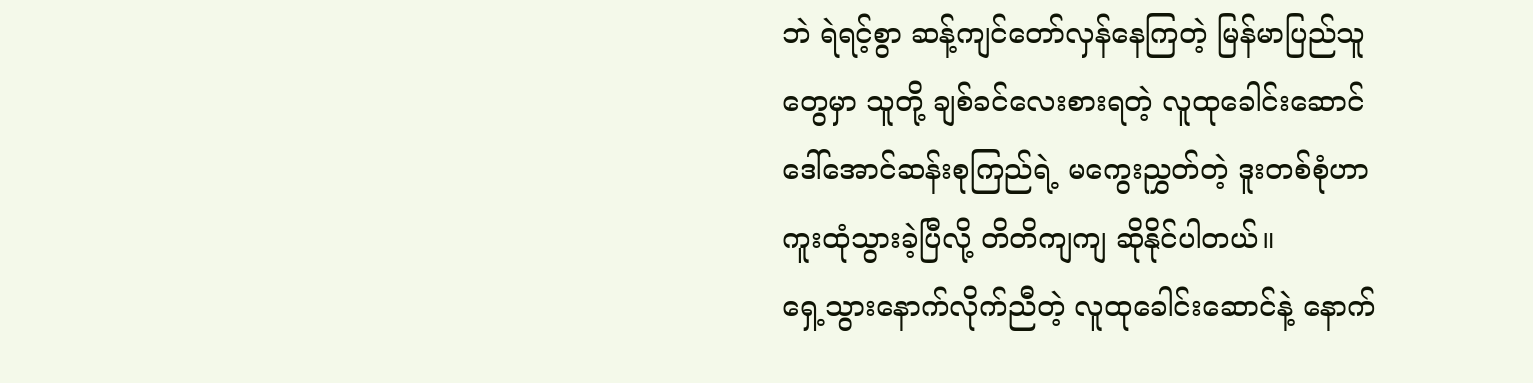ဘဲ ရဲရင့်စွာ ဆန့်ကျင်တော်လှန်နေကြတဲ့ မြန်မာပြည်သူတွေမှာ သူတို့ ချစ်ခင်လေးစားရတဲ့ လူထုခေါင်းဆောင် ဒေါ်အောင်ဆန်းစုကြည်ရဲ့ မကွေးညွှတ်တဲ့ ဒူးတစ်စုံဟာ ကူးထုံသွားခဲ့ပြီလို့ တိတိကျကျ ဆိုနိုင်ပါတယ်။
ရှေ့သွားနောက်လိုက်ညီတဲ့ လူထုခေါင်းဆောင်နဲ့ နောက်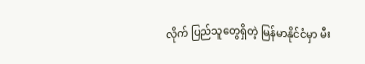လိုက် ပြည်သူတွေရှိတဲ့ မြန်မာနိုင်ငံမှာ မီး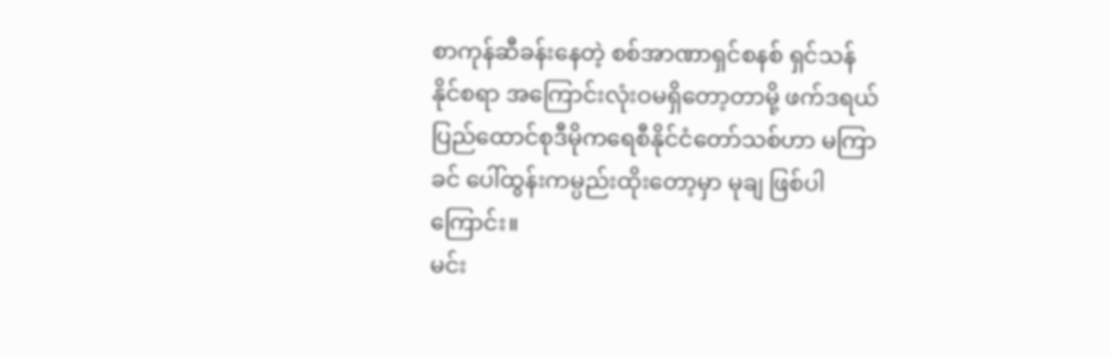စာကုန်ဆီခန်းနေတဲ့ စစ်အာဏာရှင်စနစ် ရှင်သန်နိုင်စရာ အကြောင်းလုံးဝမရှိတော့တာမို့ ဖက်ဒရယ်ပြည်ထောင်စုဒီမိုကရေစီနိုင်ငံတော်သစ်ဟာ မကြာခင် ပေါ်ထွန်းကမ္ပည်းထိုးတော့မှာ မုချ ဖြစ်ပါကြောင်း။
မင်း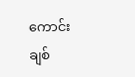ကောင်းချစ်